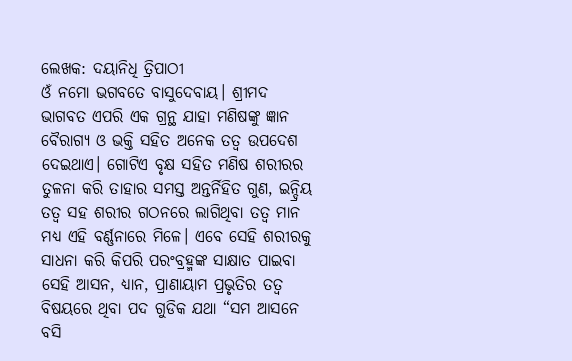ଲେଖକ: ଦୟାନିଧି ତ୍ରିପାଠୀ
ଓଁ ନମୋ ଭଗବତେ ବାସୁଦେବାୟ। ଶ୍ରୀମଦ ଭାଗବତ ଏପରି ଏକ ଗ୍ରନ୍ଥ ଯାହା ମଣିଷଙ୍କୁ ଜ୍ଞାନ ବୈରାଗ୍ୟ ଓ ଭକ୍ତି ସହିତ ଅନେକ ତତ୍ୱ ଉପଦେଶ ଦେଇଥାଏ। ଗୋଟିଏ ବୃକ୍ଷ ସହିତ ମଣିଷ ଶରୀରର ତୁଳନା କରି ତାହାର ସମସ୍ତ ଅନ୍ତର୍ନିହିତ ଗୁଣ, ଇନ୍ଦ୍ରିୟ ତତ୍ୱ ସହ ଶରୀର ଗଠନରେ ଲାଗିଥିବା ତତ୍ୱ ମାନ ମଧ୍ୟ ଏହି ବର୍ଣ୍ଣନାରେ ମିଳେ। ଏବେ ସେହି ଶରୀରକୁ ସାଧନା କରି କିପରି ପରଂବ୍ରହ୍ମଙ୍କ ସାକ୍ଷାତ ପାଇବା ସେହି ଆସନ, ଧ୍ୟାନ, ପ୍ରାଣାୟାମ ପ୍ରଭୃତିର ତତ୍ୱ ବିଷୟରେ ଥିବା ପଦ ଗୁଡିକ ଯଥା “ସମ ଆସନେ ବସି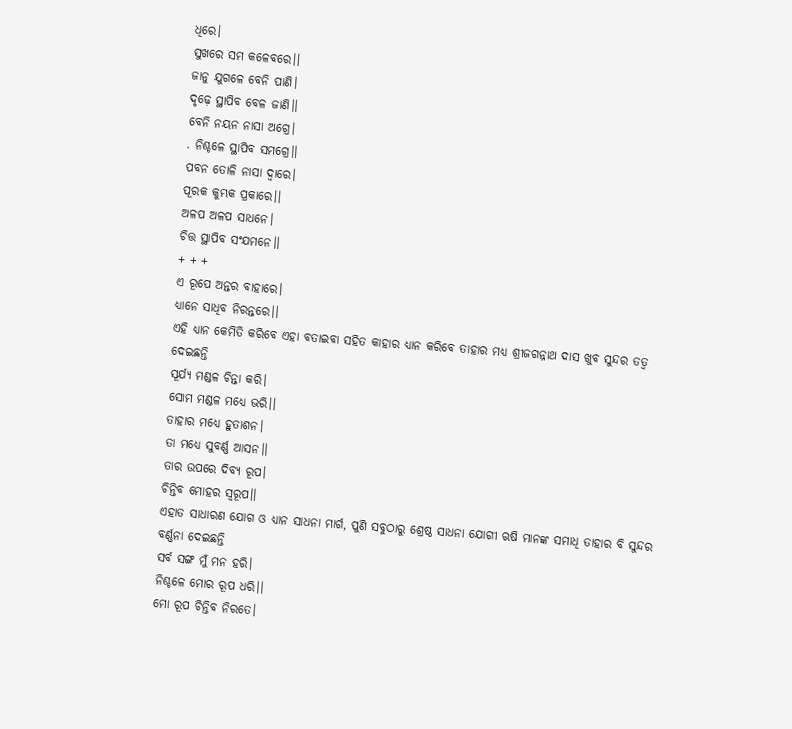ଧିରେ।
ସୁଖରେ ସମ କଳେବରେ।।
ଜାନୁ ଯୁଗଳେ ବେନି ପାଣି।
ଦୃଢ଼େ ସ୍ଥାପିବ ବେଳ ଜାଣି।।
ବେନି ନୟନ ନାସା ଅଗ୍ରେ।
. ନିଶ୍ଚଳେ ସ୍ଥାପିବ ସମଗ୍ରେ।।
ପବନ ତୋଳି ନାସା ଦ୍ୱାରେ।
ପୂରକ କୁମ୍ଭକ ପ୍ରକାରେ।।
ଅଳପ ଅଳପ ସାଧନେ।
ଚିତ୍ତ ସ୍ଥାପିବ ସଂଯମନେ।।
+ + +
ଏ ରୂପେ ଅନ୍ତର ବାହାରେ।
ଧ୍ୟାନେ ସାଧିବ ନିରନ୍ତରେ।।
ଏହି ଧ୍ୟାନ କେମିତି କରିବେ ଏହା ବତାଇବା ସହିତ କାହାର ଧ୍ୟାନ କରିବେ ତାହାର ମଧ୍ୟ ଶ୍ରୀଜଗନ୍ନାଥ ଦାସ ଖୁବ ସୁନ୍ଦର ତତ୍ୱ ଦେଇଛନ୍ତି
ସୂର୍ଯ୍ୟ ମଣ୍ଡଳ ଚିନ୍ତା କରି।
ସୋମ ମଣ୍ଡଳ ମଧ୍ୟେ ଭରି।।
ତାହାର ମଧ୍ୟେ ହୁତାଶନ।
ତା ମଧ୍ୟେ ସୁବର୍ଣ୍ଣ ଆସନ।।
ତାର ଉପରେ ଦିବ୍ୟ ରୂପ।
ଚିନ୍ତିବ ମୋହର ସ୍ୱରୂପ।।
ଏହାତ ସାଧାରଣ ଯୋଗ ଓ ଧ୍ୟାନ ସାଧନା ମାର୍ଗ, ପୁଣି ସବୁଠାରୁ ଶ୍ରେଷ୍ଠ ସାଧନା ଯୋଗୀ ଋଷି ମାନଙ୍କ ସମାଧି ତାହାର ବି ସୁନ୍ଦର ବର୍ଣ୍ଣନା ଦେଇଛନ୍ତି
ସର୍ବ ସଙ୍ଗ ମୁଁ ମନ ହରି।
ନିଶ୍ଚଳେ ମୋର ରୂପ ଧରି।।
ମୋ ରୂପ ଚିନ୍ତିବ ନିରତେ।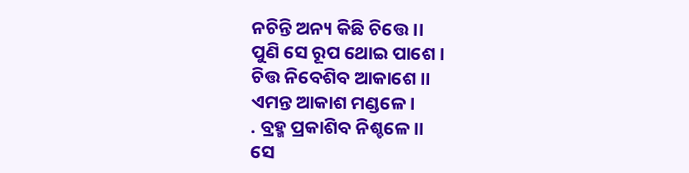ନଚିନ୍ତି ଅନ୍ୟ କିଛି ଚିତ୍ତେ।।
ପୁଣି ସେ ରୂପ ଥୋଇ ପାଶେ।
ଚିତ୍ତ ନିବେଶିବ ଆକାଶେ।।
ଏମନ୍ତ ଆକାଶ ମଣ୍ଡଳେ।
. ବ୍ରହ୍ମ ପ୍ରକାଶିବ ନିଶ୍ଚଳେ।।
ସେ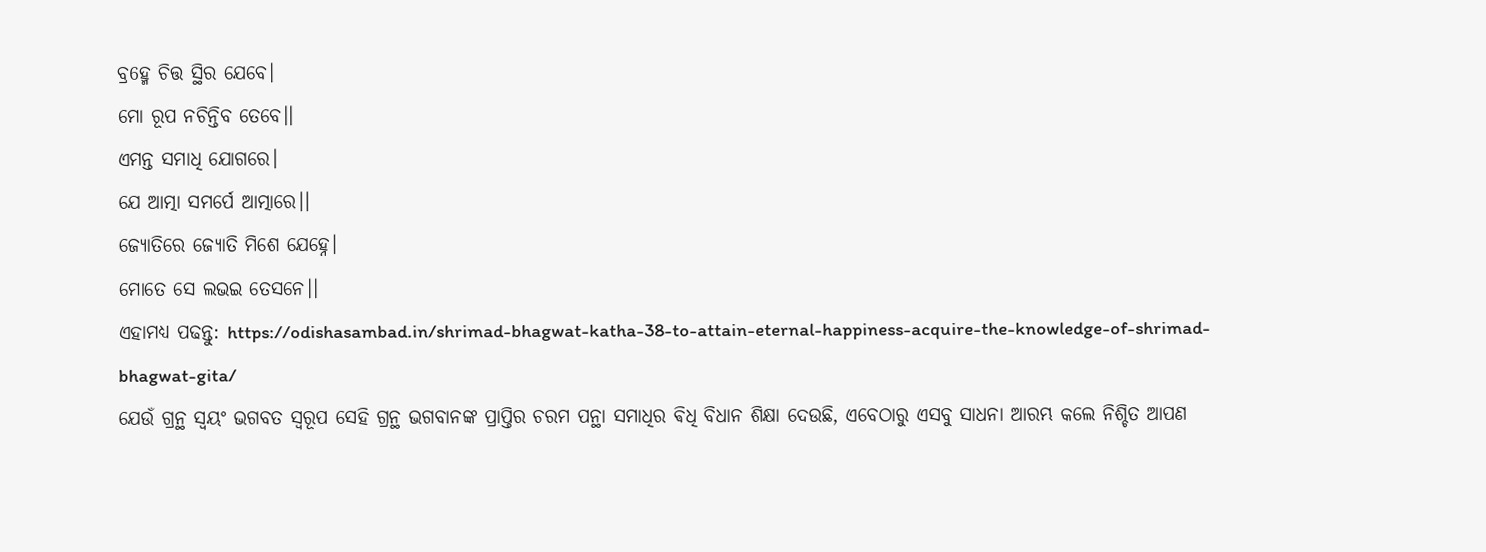ବ୍ର6ହ୍ମ ଚିତ୍ତ ସ୍ଥିର ଯେବେ।
ମୋ ରୂପ ନଚିନ୍ତିବ ତେବେ।।
ଏମନ୍ତ ସମାଧି ଯୋଗରେ।
ଯେ ଆତ୍ମା ସମର୍ପେ ଆତ୍ମାରେ।।
ଜ୍ୟୋତିରେ ଜ୍ୟୋତି ମିଶେ ଯେହ୍ନେ।
ମୋତେ ସେ ଲଭଇ ତେସନେ।।
ଏହାମଧ୍ୟ ପଢନ୍ତୁ: https://odishasambad.in/shrimad-bhagwat-katha-38-to-attain-eternal-happiness-acquire-the-knowledge-of-shrimad-bhagwat-gita/
ଯେଉଁ ଗ୍ରନ୍ଥ ସ୍ୱୟଂ ଭଗବତ ସ୍ୱରୂପ ସେହି ଗ୍ରନ୍ଥ ଭଗବାନଙ୍କ ପ୍ରାପ୍ତିର ଚରମ ପନ୍ଥା ସମାଧିର ଵିଧି ବିଧାନ ଶିକ୍ଷା ଦେଉଛି, ଏବେଠାରୁ ଏସବୁ ସାଧନା ଆରମ୍ଭ କଲେ ନିଶ୍ଚିତ ଆପଣ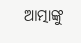ଆତ୍ମାଙ୍କୁ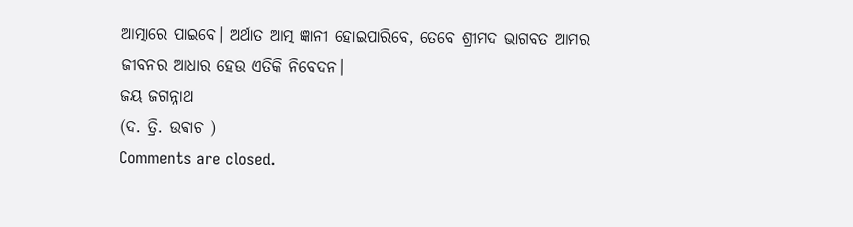ଆତ୍ମାରେ ପାଇବେ। ଅର୍ଥାତ ଆତ୍ମ ଜ୍ଞାନୀ ହୋଇପାରିବେ, ତେବେ ଶ୍ରୀମଦ ଭାଗବତ ଆମର ଜୀବନର ଆଧାର ହେଉ ଏତିକି ନିବେଦନ।
ଜୟ ଜଗନ୍ନାଥ
(ଦ. ତ୍ରି. ଉଵାଚ )
Comments are closed.